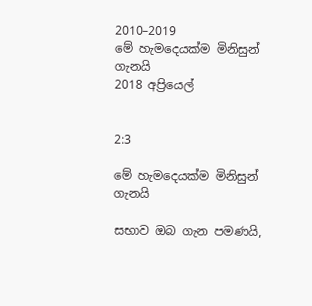2010–2019
මේ හැමදෙයක්ම මිනිසුන් ගැනයි
2018 අප්‍රියෙල්


2:3

මේ හැමදෙයක්ම මිනිසුන් ගැනයි

සභාව ඔබ ගැන පමණයි,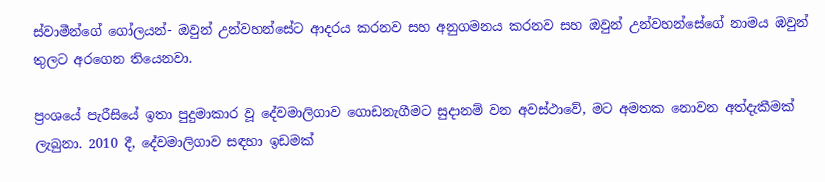ස්වාමීන්ගේ ගෝලයන්- ඔවුන් උන්වහන්සේට ආදරය කරනව සහ අනුගමනය කරනව සහ ඔවුන් උන්වහන්සේගේ නාමය ඹවුන් තුලට අරගෙන තියෙනවා.

ප්‍රංශයේ පැරීසියේ ඉතා පුදුමාකාර වූ දේවමාලිගාව ගොඩනැගීමට සුදානම් වන අවස්ථාවේ, මට අමතක නොවන අත්දැකීමක් ලැබුනා. 2010 දී, දේවමාලිගාව සඳහා ඉඩමක්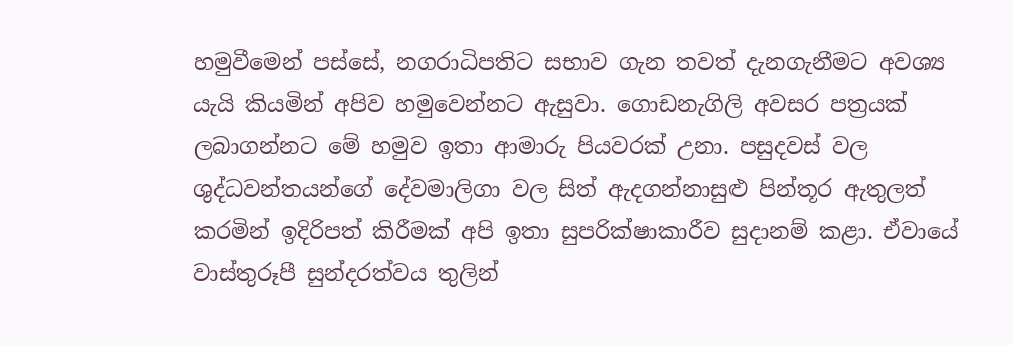හමුවීමෙන් පස්සේ, නගරාධිපතිට සභාව ගැන තවත් දැනගැනීමට අවශ්‍ය යැයි කියමින් අපිව හමුවෙන්නට ඇසුවා. ගොඩනැගිලි අවසර පත්‍රයක් ලබාගන්නට මේ හමුව ඉතා ආමාරු පියවරක් උනා. පසුදවස් වල ශුද්ධවන්තයන්ගේ දේවමාලිගා වල සිත් ඇදගන්නාසුළු පින්තූර ඇතුලත් කරමින් ඉදිරිපත් කිරීමක් අපි ඉතා සුපරික්ෂාකාරීව සුදානම් කළා. ඒවායේ වාස්තුරූපී සුන්දරත්වය තුලින්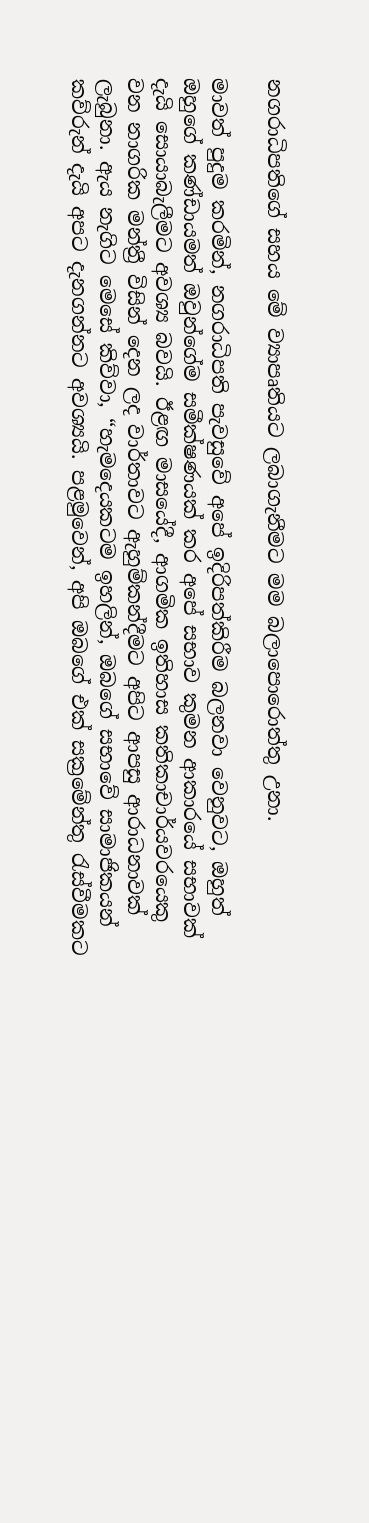නගරාධිපතිගේ සහය මේ ව්‍යාපෘතියට ලබාගැනීමට මම බලාපොරොත්තු උනා.

මාවත් පුදුම කරමින්, නගරාධිපති පැවසුවේ අපේ ඉදිරිපත්කිරීම බලනවා වෙනුවට, ඔහුත් ඔහුගේ කණ්ඩායමත් ඔවුන්ගේම සමීක්ෂණයක් කර අපේ සභාව කුමන ආකාරයේ සභාවක් දැයි සොයාබැලීමට අවශ්‍ය බවයි. ඊළඟ මාසයේදී, ආගමික ඉතිහාස කතිකාචාර්යවරයෙකු වන නාගරික මන්ත්‍රී විසින් දෙන ලද වාර්තාවට ඇහුම්කන්දීමට අපිට ආපසු ආරාධනාවක් ලැබුනා. ඇය නැගිට මෙසේ කිව්වා, “හැමදෙයකටම ඉහලින්, ඔබගේ සභාවේ සාමාජිකයන් කව්රුන් දැයි අපට දැනගන්නට අවශ්‍යයි. පළමුවෙන්, අපි ඔබගේ එක් සක්‍රමේන්තු රැස්වීමකට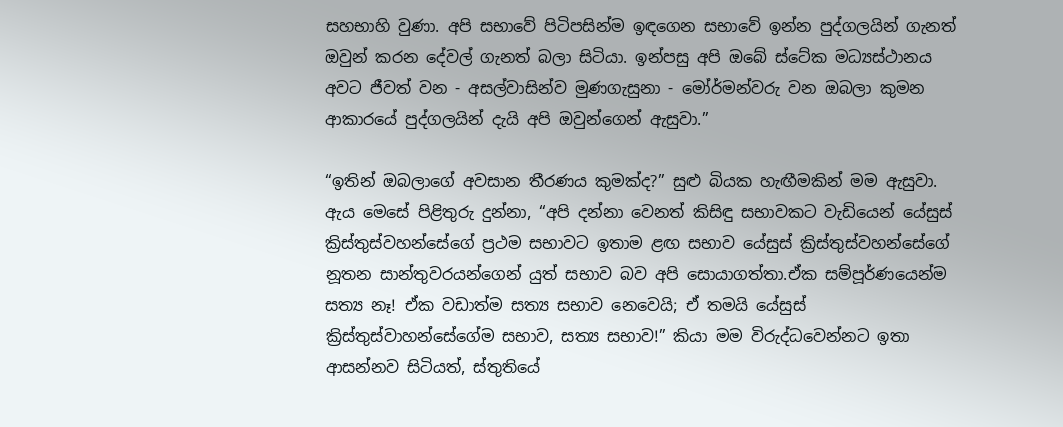සහභාහි වුණා. අපි සභාවේ පිටිපසින්ම ඉඳගෙන සභාවේ ඉන්න පුද්ගලයින් ගැනත් ඔවුන් කරන දේවල් ගැනත් බලා සිටියා. ඉන්පසු අපි ඔබේ ස්ටේක මධ්‍යස්ථානය අවට ජීවත් වන - අසල්වාසින්ව මුණගැසුනා - මෝර්මන්වරු වන ඔබලා කුමන ආකාරයේ පුද්ගලයින් දැයි අපි ඔවුන්ගෙන් ඇසුවා.”

“ඉතින් ඔබලාගේ අවසාන තීරණය කුමක්ද?” සුළු බියක හැඟීමකින් මම ඇසුවා. ඇය මෙසේ පිළිතුරු දුන්නා, “අපි දන්නා වෙනත් කිසිඳු සභාවකට වැඩියෙන් යේසුස් ක්‍රිස්තුස්වහන්සේගේ ප්‍රථම සභාවට ඉතාම ළඟ සභාව යේසුස් ක්‍රිස්තුස්වහන්සේගේ නූතන සාන්තුවරයන්ගෙන් යුත් සභාව බව අපි සොයාගත්තා.ඒක සම්පූර්ණයෙන්ම සත්‍ය නෑ! ඒක වඩාත්ම සත්‍ය සභාව නෙවෙයි; ඒ තමයි යේසුස් ක්‍රිස්තුස්වාහන්සේගේම සභාව, සත්‍ය සභාව!” කියා මම විරුද්ධවෙන්නට ඉතා ආසන්නව සිටියත්, ස්තුතියේ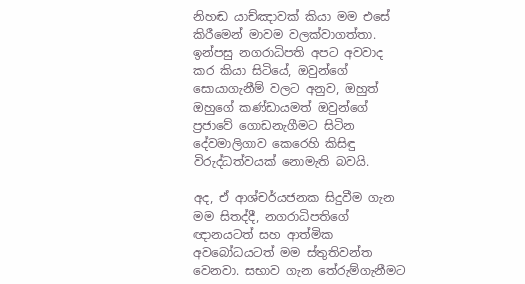නිහඬ යාච්ඤාවක් කියා මම එසේ කිරීමෙන් මාවම වලක්වාගත්තා. ඉන්පසු නගරාධිපති අපට අවවාද කර කියා සිටියේ, ඔවුන්ගේ සොයාගැනීම් වලට අනුව, ඔහුත් ඔහුගේ කණ්ඩායමත් ඔවුන්ගේ ප්‍රජාවේ ගොඩනැගීමට සිටින දේවමාලිගාව කෙරෙහි කිසිඳු විරුද්ධත්වයක් නොමැති බවයි.

අද, ඒ ආශ්චර්යජනක සිදුවීම ගැන මම සිතද්දී, නගරාධිපතිගේ ඥානයටත් සහ ආත්මික අවබෝධයටත් මම ස්තුතිවන්ත වෙනවා. සභාව ගැන තේරුම්ගැනීමට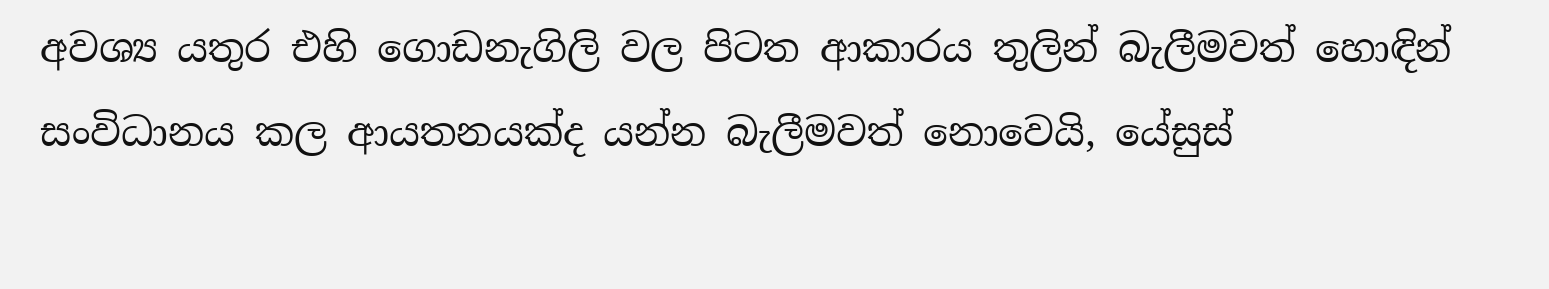අවශ්‍ය යතුර එහි ගොඩනැගිලි වල පිටත ආකාරය තුලින් බැලීමවත් හොඳින් සංවිධානය කල ආයතනයක්ද යන්න බැලීමවත් නොවෙයි, යේසුස්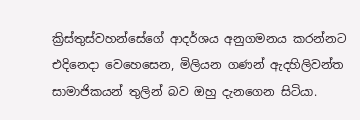ක්‍රිස්තුස්වහන්සේගේ ආදර්ශය අනුගමනය කරන්නට එදිනෙදා වෙහෙසෙන, මිලියන ගණන් ඇදහිලිවන්ත සාමාජිකයන් තුලින් බව ඔහු දැනගෙන සිටියා.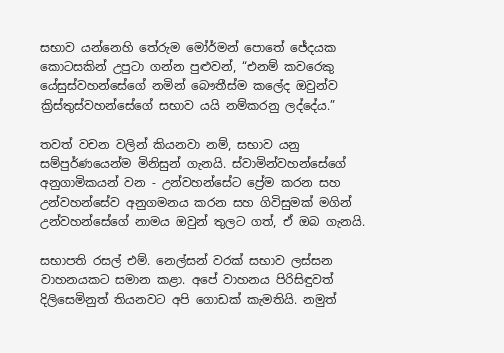සභාව යන්නෙහි තේරුම මෝර්මන් පොතේ ජේදයක කොටසකින් උපුටා ගන්න පුළුවන්, “එනම් කවරෙකු යේසුස්වහන්සේගේ නමින් බෞතීස්ම කලේද ඔවුන්ව ක්‍රිස්තුස්වහන්සේගේ සභාව යයි නම්කරනු ලද්දේය.”

තවත් වචන වලින් කියනවා නම්, සභාව යනු සම්පුර්ණයෙන්ම මිනිසුන් ගැනයි. ස්වාමින්වහන්සේගේ අනුගාමිකයන් වන - උන්වහන්සේට ප්‍රේම කරන සහ උන්වහන්සේව අනුගමනය කරන සහ ගිවිසුමක් මගින් උන්වහන්සේගේ නාමය ඔවුන් තුලට ගත්, ඒ ඔබ ගැනයි.

සභාපති රසල් එම්. නෙල්සන් වරක් සභාව ලස්සන වාහනයකට සමාන කළා. අපේ වාහනය පිරිසිඳුවත් දිලිසෙමිනුත් තියනවට අපි ගොඩක් කැමතියි. නමුත්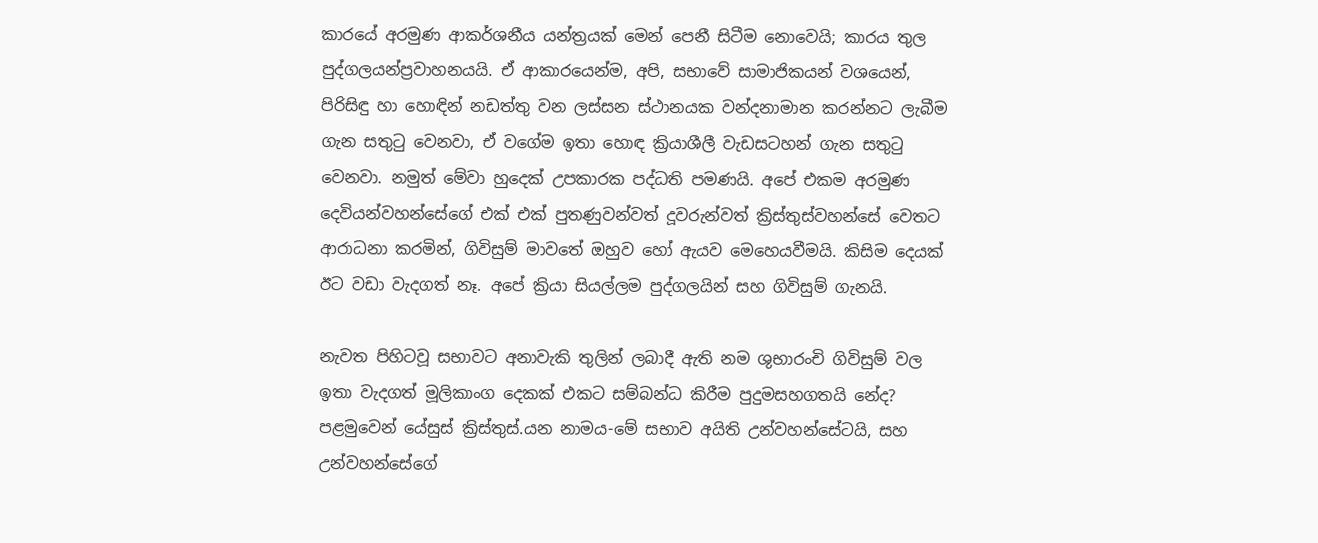කාරයේ අරමුණ ආකර්ශනීය යන්ත්‍රයක් මෙන් පෙනී සිටීම නොවෙයි; කාරය තුල පුද්ගලයන්ප්‍රවාහනයයි. ඒ ආකාරයෙන්ම, අපි, සභාවේ සාමාජිකයන් වශයෙන්, පිරිසිඳු හා හොඳින් නඩත්තු වන ලස්සන ස්ථානයක වන්දනාමාන කරන්නට ලැබීම ගැන සතුටු වෙනවා, ඒ වගේම ඉතා හොඳ ක්‍රියාශීලී වැඩසටහන් ගැන සතුටු වෙනවා. නමුත් මේවා හුදෙක් උපකාරක පද්ධති පමණයි. අපේ එකම අරමුණ දෙවියන්වහන්සේගේ එක් එක් පුතණුවන්වත් දූවරුන්වත් ක්‍රිස්තුස්වහන්සේ වෙතට ආරාධනා කරමින්, ගිවිසුම් මාවතේ ඔහුව හෝ ඇයව මෙහෙයවීමයි. කිසිම දෙයක් ඊට වඩා වැදගත් නෑ. අපේ ක්‍රියා සියල්ලම පුද්ගලයින් සහ ගිවිසුම් ගැනයි.

නැවත පිහිටවූ සභාවට අනාවැකි තුලින් ලබාදී ඇති නම ශුභාරංචි ගිවිසුම් වල ඉතා වැදගත් මූලිකාංග දෙකක් එකට සම්බන්ධ කිරීම පුදුමසහගතයි නේද? පළමුවෙන් යේසුස් ක්‍රිස්තුස්.යන නාමය-මේ සභාව අයිති උන්වහන්සේටයි, සහ උන්වහන්සේගේ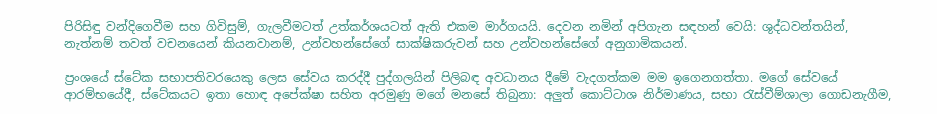පිරිසිඳු වන්දිගෙවීම සහ ගිවිසුම්, ගැලවීමටත් උත්කර්ශයටත් ඇති එකම මාර්ගයයි. දෙවන නමින් අපිගැන සඳහන් වෙයි: ශුද්ධවන්තයින්, නැත්නම් තවත් වචනයෙන් කියනවානම්, උන්වහන්සේගේ සාක්ෂිකරුවන් සහ උන්වහන්සේගේ අනුගාමිකයන්.

ප්‍රංශයේ ස්ටේක සභාපතිවරයෙකු ලෙස සේවය කරද්දී පුද්ගලයින් පිලිබඳ අවධානය දීමේ වැදගත්කම මම ඉගෙනගත්තා. මගේ සේවයේ ආරම්භයේදී, ස්ටේකයට ඉතා හොඳ අපේක්ෂා සහිත අරමුණු මගේ මනසේ තිබුනා: අලුත් කොට්ටාශ නිර්මාණය, සභා රැස්වීම්ශාලා ගොඩනැගීම,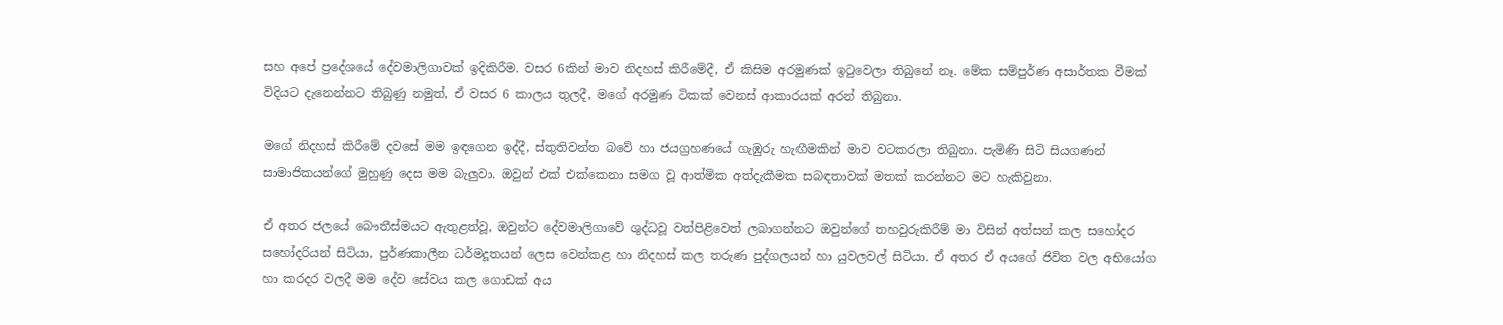සහ අපේ ප්‍රදේශයේ දේවමාලිගාවක් ඉදිකිරීම. වසර 6කින් මාව නිදහස් කිරීමේදී, ඒ කිසිම අරමුණක් ඉටුවෙලා තිබුනේ නෑ. මේක සම්පුර්ණ අසාර්තක වීමක් විදියට දැනෙන්නට තිබුණු නමුත්, ඒ වසර 6 කාලය තුලදී, මගේ අරමුණ ටිකක් වෙනස් ආකාරයක් අරන් තිබුනා.

මගේ නිදහස් කිරීමේ දවසේ මම ඉඳගෙන ඉද්දී, ස්තුතිවන්ත බවේ හා ජයග්‍රහණයේ ගැඹුරු හැඟීමකින් මාව වටකරලා තිබුනා. පැමිණි සිටි සියගණන් සාමාජිකයන්ගේ මුහුණු දෙස මම බැලුවා. ඔවුන් එක් එක්කෙනා සමග වූ ආත්මික අත්දැකීමක සබඳතාවක් මතක් කරන්නට මට හැකිවුනා.

ඒ අතර ජලයේ බෞතීස්මයට ඇතුළත්වූ, ඔවුන්ට දේවමාලිගාවේ ශුද්ධවූ වත්පිළිවෙත් ලබාගන්නට ඔවුන්ගේ තහවුරුකිරීම් මා විසින් අත්සන් කල සහෝදර සහෝදරියන් සිටියා, පුර්ණකාලීන ධර්මදූතයන් ලෙස වෙන්කළ හා නිදහස් කල තරුණ පුද්ගලයන් හා යුවලවල් සිටියා. ඒ අතර ඒ අයගේ ජිවිත වල අභියෝග හා කරදර වලදී මම දේව සේවය කල ගොඩක් අය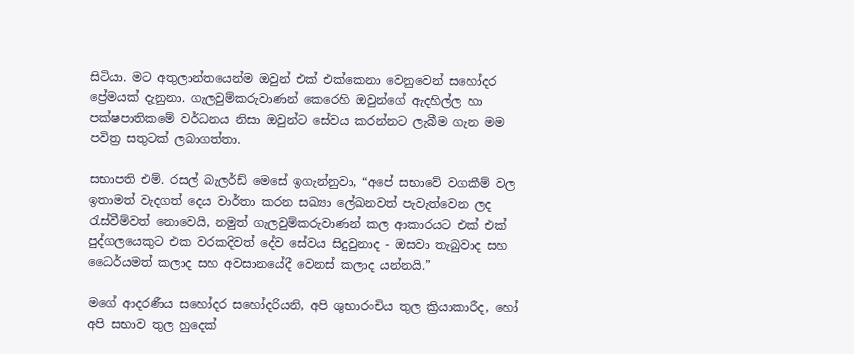සිටියා. මට අතුලාන්තයෙන්ම ඔවුන් එක් එක්කෙනා වෙනුවෙන් සහෝදර ප්‍රේමයක් දැනුනා. ගැලවුම්කරුවාණන් කෙරෙහි ඔවුන්ගේ ඇදහිල්ල හා පක්ෂපාතිකමේ වර්ධනය නිසා ඔවුන්ට සේවය කරන්නට ලැබීම ගැන මම පවිත්‍ර සතුටක් ලබාගත්තා.

සභාපති එම්. රසල් බැලර්ඩ් මෙසේ ඉගැන්නුවා, “අපේ සභාවේ වගකීම් වල ඉතාමත් වැදගත් දෙය වාර්තා කරන සඛ්‍යා ලේඛනවත් පැවැත්වෙන ලද රැස්වීම්වත් නොවෙයි, නමුත් ගැලවුම්කරුවාණන් කල ආකාරයට එක් එක් පුද්ගලයෙකුට එක වරකදිවත් දේව සේවය සිදුවුනාද - ඔසවා තැබුවාද සහ ධෛර්යමත් කලාද සහ අවසානයේදී වෙනස් කලාද යන්නයි.”

මගේ ආදරණීය සහෝදර සහෝදරියනි, අපි ශුභාරංචිය තුල ක්‍රියාකාරීද, හෝ අපි සභාව තුල හුදෙක්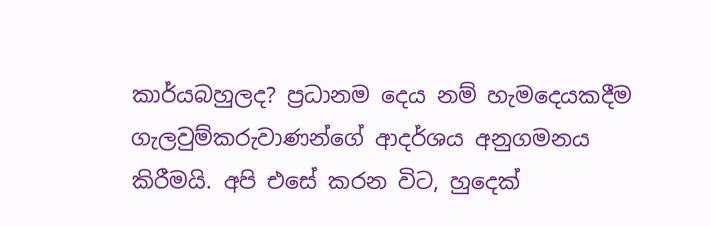කාර්යබහුලද? ප්‍රධානම දෙය නම් හැමදෙයකදීම ගැලවුම්කරුවාණන්ගේ ආදර්ශය අනුගමනය කිරීමයි. අපි එසේ කරන විට, හුදෙක්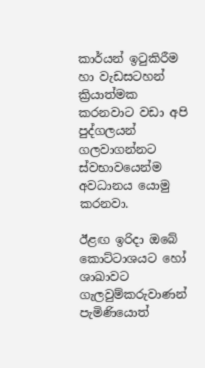කාර්යන් ඉටුකිරීම හා වැඩසටහන් ක්‍රියාත්මක කරනවාට වඩා අපි පුද්ගලයන් ගලවාගන්නට ස්වභාවයෙන්ම අවධානය යොමු කරනවා.

ඊළඟ ඉරිදා ඔබේ කොට්ටාශයට හෝ ශාඛාවට ගැලවුම්කරුවාණන් පැමිණියොත්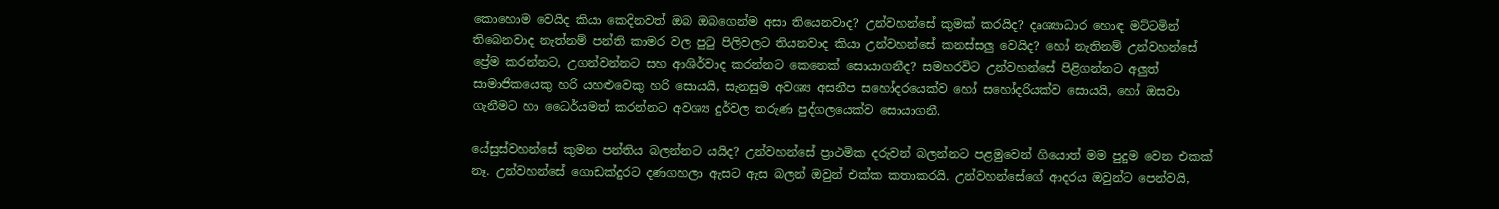කොහොම වෙයිද කියා කෙදිනවත් ඔබ ඔබගෙන්ම අසා තියෙනවාද? උන්වහන්සේ කුමක් කරයිද? දෘශ්‍යාධාර හොඳ මට්ටමින් තිබෙනවාද නැත්නම් පන්ති කාමර වල පුටු පිලිවලට තියනවාද කියා උන්වහන්සේ කනස්සලු වෙයිද? හෝ නැතිනම් උන්වහන්සේ ප්‍රේම කරන්නට, උගන්වන්නට සහ ආශිර්වාද කරන්නට කෙනෙක් සොයාගනීද? සමහරවිට උන්වහන්සේ පිළිගන්නට අලුත් සාමාජිකයෙකු හරි යහළුවෙකු හරි සොයයි, සැනසුම අවශ්‍ය අසනීප සහෝදරයෙක්ව හෝ සහෝදරියක්ව සොයයි, හෝ ඔසවා ගැනීමට හා ධෛර්යමත් කරන්නට අවශ්‍ය දුර්වල තරුණ පුද්ගලයෙක්ව සොයාගනී.

යේසුස්වහන්සේ කුමන පන්තිය බලන්නට යයිද? උන්වහන්සේ ප්‍රාථමික දරුවන් බලන්නට පළමුවෙන් ගියොත් මම පුදුම වෙන එකක් නෑ. උන්වහන්සේ ගොඩක්දුරට දණගහලා ඇසට ඇස බලන් ඔවුන් එක්ක කතාකරයි. උන්වහන්සේගේ ආදරය ඔවුන්ට පෙන්වයි,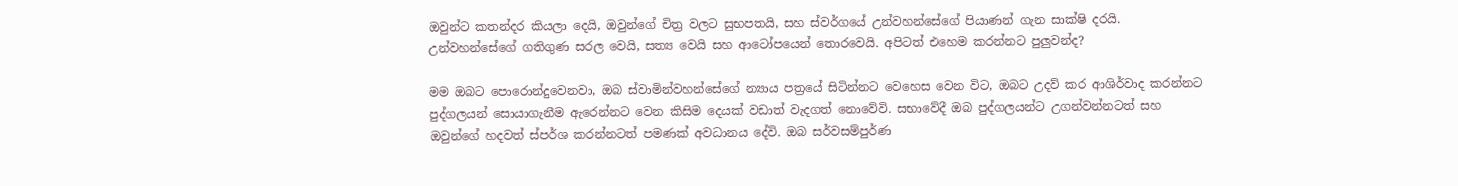ඔවුන්ට කතන්දර කියලා දෙයි, ඔවුන්ගේ චිත්‍ර වලට සුභපතයි, සහ ස්වර්ගයේ උන්වහන්සේගේ පියාණන් ගැන සාක්ෂි දරයි. උන්වහන්සේගේ ගතිගුණ සරල වෙයි, සත්‍ය වෙයි සහ ආටෝපයෙන් තොරවෙයි. අපිටත් එහෙම කරන්නට පුලුවන්ද?

මම ඔබට පොරොන්දුවෙනවා, ඔබ ස්වාමින්වහන්සේගේ න්‍යාය පත්‍රයේ සිටින්නට වෙහෙස වෙන විට, ඔබට උදව් කර ආශිර්වාද කරන්නට පුද්ගලයන් සොයාගැනීම ඇරෙන්නට වෙන කිසිම දෙයක් වඩාත් වැදගත් නොවේවි. සභාවේදී ඔබ පුද්ගලයන්ට උගන්වන්නටත් සහ ඔවුන්ගේ හදවත් ස්පර්ශ කරන්නටත් පමණක් අවධානය දේවි. ඔබ සර්වසම්පුර්ණ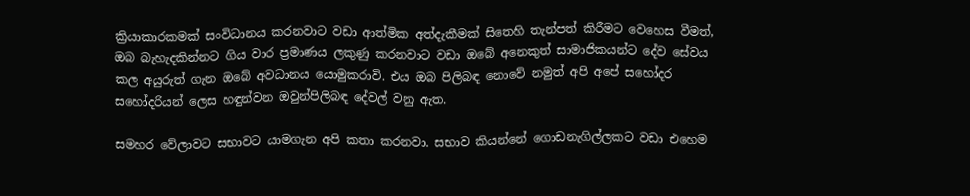ක්‍රියාකාරකමක් සංවිධානය කරනවාට වඩා ආත්මික අත්දැකීමක් සිතෙහි තැන්පත් කිරීමට වෙහෙස වීමත්, ඔබ බැහැදකින්නට ගිය වාර ප්‍රමාණය ලකුණු කරනවාට වඩා ඔබේ අනෙකුත් සාමාජිකයන්ට දේව සේවය කල අයුරුත් ගැන ඔබේ අවධානය යොමුකරාවි. එය ඔබ පිලිබඳ නොවේ නමුත් අපි අපේ සහෝදර සහෝදරියන් ලෙස හඳුන්වන ඔවුන්පිලිබඳ දේවල් වනු ඇත.

සමහර වේලාවට සභාවට යාමගැන අපි කතා කරනවා. සභාව කියන්නේ ගොඩනැගිල්ලකට වඩා එහෙම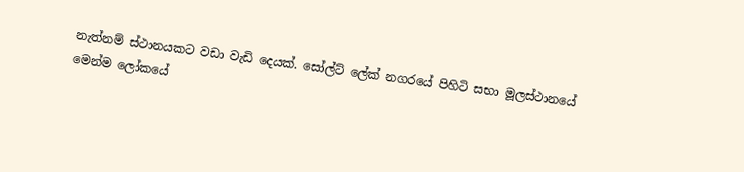නැත්නම් ස්ථානයකට වඩා වැඩි දෙයක්. සෝල්ට් ලේක් නගරයේ පිහිටි සභා මූලස්ථානයේ මෙන්ම ලෝකයේ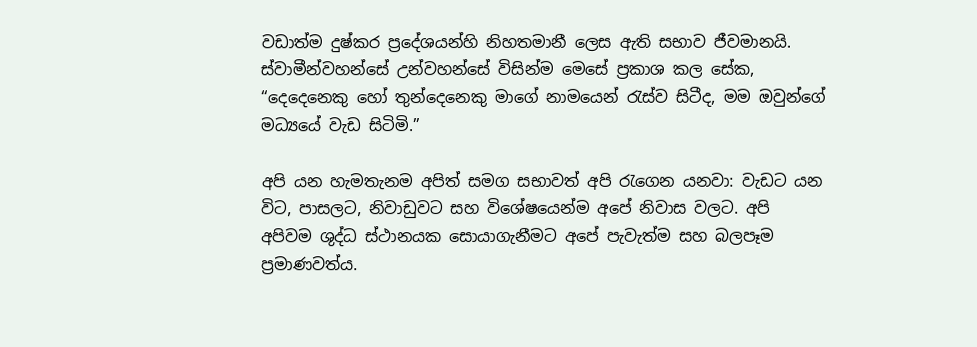වඩාත්ම දුෂ්කර ප්‍රදේශයන්හි නිහතමානී ලෙස ඇති සභාව ජීවමානයි. ස්වාමීන්වහන්සේ උන්වහන්සේ විසින්ම මෙසේ ප්‍රකාශ කල සේක, “දෙදෙනෙකු හෝ තුන්දෙනෙකු මාගේ නාමයෙන් රැස්ව සිටීද, මම ඔවුන්ගේ මධ්‍යයේ වැඩ සිටිමි.”

අපි යන හැමතැනම අපිත් සමග සභාවත් අපි රැගෙන යනවා: වැඩට යන විට, පාසලට, නිවාඩුවට සහ විශේෂයෙන්ම අපේ නිවාස වලට. අපි අපිවම ශුද්ධ ස්ථානයක සොයාගැනීමට අපේ පැවැත්ම සහ බලපෑම ප්‍රමාණවත්ය.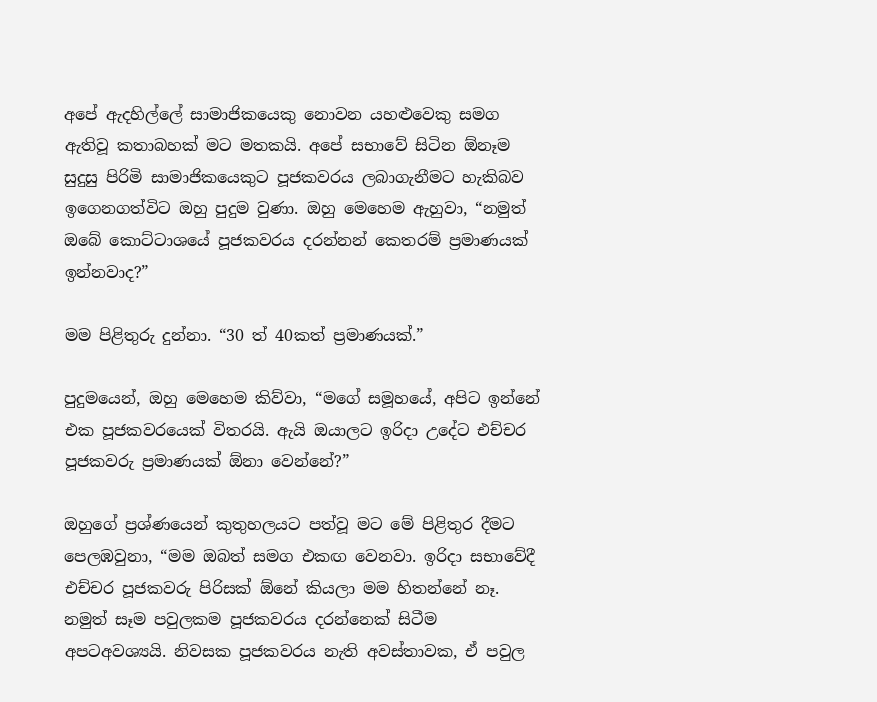අපේ ඇදහිල්ලේ සාමාජිකයෙකු නොවන යහළුවෙකු සමග ඇතිවූ කතාබහක් මට මතකයි. අපේ සභාවේ සිටින ඕනෑම සුදුසු පිරිමි සාමාජිකයෙකුට පූජකවරය ලබාගැනීමට හැකිබව ඉගෙනගත්විට ඔහු පුදුම වුණා. ඔහු මෙහෙම ඇහුවා, “නමුත් ඔබේ කොට්ටාශයේ පූජකවරය දරන්නන් කෙතරම් ප්‍රමාණයක් ඉන්නවාද?”

මම පිළිතුරු දුන්නා. “30 ත් 40කත් ප්‍රමාණයක්.”

පුදුමයෙන්, ඔහු මෙහෙම කිව්වා, “මගේ සමූහයේ, අපිට ඉන්නේ එක පූජකවරයෙක් විතරයි. ඇයි ඔයාලට ඉරිදා උදේට එච්චර පූජකවරු ප්‍රමාණයක් ඕනා වෙන්නේ?”

ඔහුගේ ප්‍රශ්ණයෙන් කුතුහලයට පත්වූ මට මේ පිළිතුර දීමට පෙලඹවුනා, “මම ඔබත් සමග එකඟ වෙනවා. ඉරිදා සභාවේදී එච්චර පූජකවරු පිරිසක් ඕනේ කියලා මම හිතන්නේ නෑ. නමුත් සෑම පවුලකම පූජකවරය දරන්නෙක් සිටීම අපටඅවශ්‍යයි. නිවසක පූජකවරය නැති අවස්තාවක, ඒ පවුල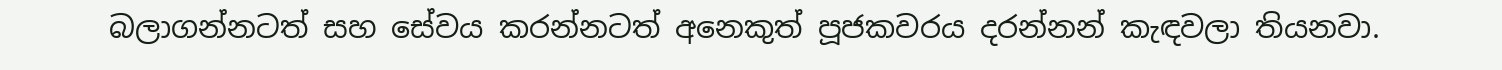බලාගන්නටත් සහ සේවය කරන්නටත් අනෙකුත් පූජකවරය දරන්නන් කැඳවලා තියනවා.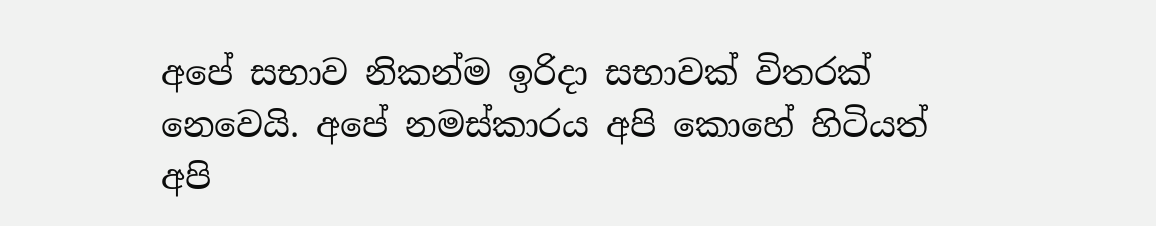අපේ සභාව නිකන්ම ඉරිදා සභාවක් විතරක් නෙවෙයි. අපේ නමස්කාරය අපි කොහේ හිටියත් අපි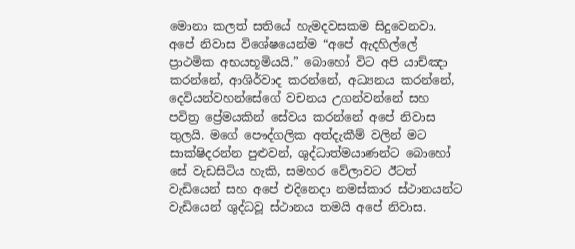මොනා කලත් සතියේ හැමදවසකම සිදුවෙනවා. අපේ නිවාස විශේෂයෙන්ම “අපේ ඇදහිල්ලේ ප්‍රාථමික අභයභූමියයි.” බොහෝ විට අපි යාච්ඤා කරන්නේ, ආශිර්වාද කරන්නේ, අධ්‍යනය කරන්නේ, දෙවියන්වහන්සේගේ වචනය උගන්වන්නේ සහ පවිත්‍ර ප්‍රේමයකින් සේවය කරන්නේ අපේ නිවාස තුලයි. මගේ පෞද්ගලික අත්දැකීම් වලින් මට සාක්ෂිදරන්න පුළුවන්, ශුද්ධාත්මයාණන්ට බොහෝ සේ වැඩසිටිය හැකි, සමහර වේලාවට ඊටත් වැඩියෙන් සහ අපේ එදිනෙදා නමස්කාර ස්ථානයන්ට වැඩියෙන් ශුද්ධවූ ස්ථානය තමයි අපේ නිවාස.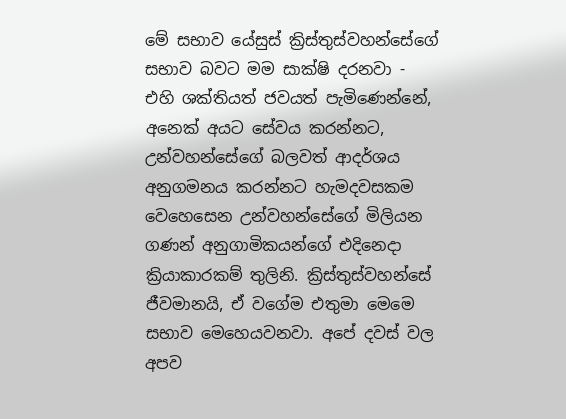මේ සභාව යේසුස් ක්‍රිස්තුස්වහන්සේගේ සභාව බවට මම සාක්ෂි දරනවා - එහි ශක්තියත් ජවයත් පැමිණෙන්නේ, අනෙක් අයට සේවය කරන්නට, උන්වහන්සේගේ බලවත් ආදර්ශය අනුගමනය කරන්නට හැමදවසකම වෙහෙසෙන උන්වහන්සේගේ මිලියන ගණන් අනුගාමිකයන්ගේ එදිනෙදා ක්‍රියාකාරකම් තුලිනි. ක්‍රිස්තුස්වහන්සේ ජීවමානයි, ඒ වගේම එතුමා මෙමෙ සභාව මෙහෙයවනවා. අපේ දවස් වල අපව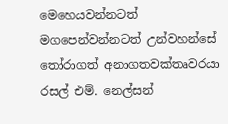මෙහෙයවන්නටත් මගපෙන්වන්නටත් උන්වහන්සේ තෝරාගත් අනාගතවක්තෘවරයා රසල් එම්. නෙල්සන්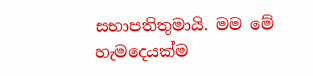සභාපතිතුමායි. මම මේ හැමදෙයක්ම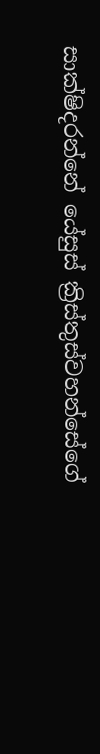සාක්ෂිදරන්නේ යේසුස් ක්‍රිස්තුස්වහන්සේගේ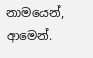නාමයෙන්, ආමෙන්.